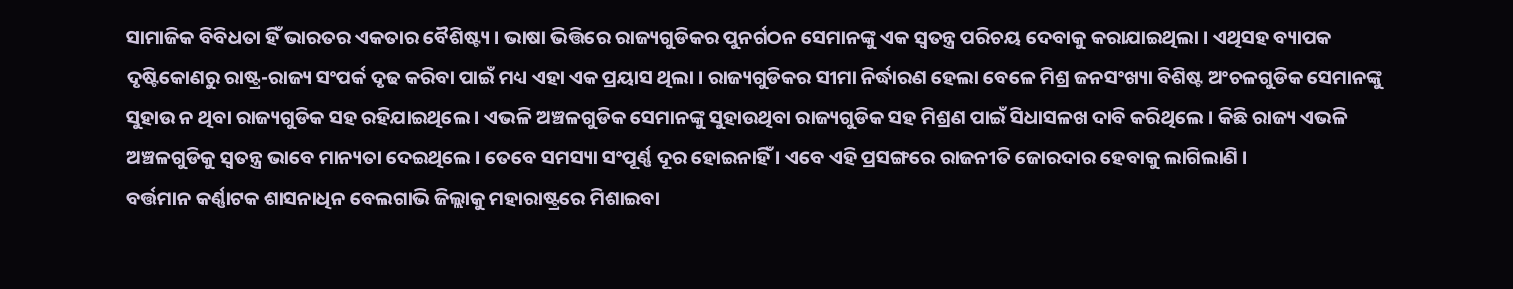ସାମାଜିକ ବିବିଧତା ହିଁ ଭାରତର ଏକତାର ବୈଶିଷ୍ଟ୍ୟ । ଭାଷା ଭିତ୍ତିରେ ରାଜ୍ୟଗୁଡିକର ପୁନର୍ଗଠନ ସେମାନଙ୍କୁ ଏକ ସ୍ୱତନ୍ତ୍ର ପରିଚୟ ଦେବାକୁ କରାଯାଇଥିଲା । ଏଥିସହ ବ୍ୟାପକ ଦୃଷ୍ଟିକୋଣରୁ ରାଷ୍ଟ୍ର-ରାଜ୍ୟ ସଂପର୍କ ଦୃଢ କରିବା ପାଇଁ ମଧ୍ୟ ଏହା ଏକ ପ୍ରୟାସ ଥିଲା । ରାଜ୍ୟଗୁଡିକର ସୀମା ନିର୍ଦ୍ଧାରଣ ହେଲା ବେଳେ ମିଶ୍ର ଜନସଂଖ୍ୟା ବିଶିଷ୍ଟ ଅଂଚଳଗୁଡିକ ସେମାନଙ୍କୁ ସୁହାଉ ନ ଥିବା ରାଜ୍ୟଗୁଡିକ ସହ ରହିଯାଇଥିଲେ । ଏଭଳି ଅଞ୍ଚଳଗୁଡିକ ସେମାନଙ୍କୁ ସୁହାଉଥିବା ରାଜ୍ୟଗୁଡିକ ସହ ମିଶ୍ରଣ ପାଇଁ ସିଧାସଳଖ ଦାବି କରିଥିଲେ । କିଛି ରାଜ୍ୟ ଏଭଳି ଅଞ୍ଚଳଗୁଡିକୁ ସ୍ୱତନ୍ତ୍ର ଭାବେ ମାନ୍ୟତା ଦେଇଥିଲେ । ତେବେ ସମସ୍ୟା ସଂପୂର୍ଣ୍ଣ ଦୂର ହୋଇନାହିଁ । ଏବେ ଏହି ପ୍ରସଙ୍ଗରେ ରାଜନୀତି ଜୋରଦାର ହେବାକୁ ଲାଗିଲାଣି ।
ବର୍ତ୍ତମାନ କର୍ଣ୍ଣାଟକ ଶାସନାଧିନ ବେଲଗାଭି ଜିଲ୍ଲାକୁ ମହାରାଷ୍ଟ୍ରରେ ମିଶାଇବା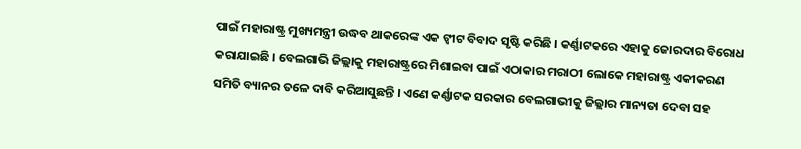ପାଇଁ ମହାରାଷ୍ଟ୍ର ମୁଖ୍ୟମନ୍ତ୍ରୀ ଉଦ୍ଧବ ଥାକରେଙ୍କ ଏକ ଟ୍ବୀଟ ବିବାଦ ସୃଷ୍ଟି କରିଛି । କର୍ଣ୍ଣାଟକରେ ଏହାକୁ ଜୋରଦାର ବିରୋଧ କରାଯାଇଛି । ବେଲଗାଭି ଜିଲ୍ଲାକୁ ମହାରାଷ୍ଟ୍ରରେ ମିଶାଇବା ପାଇଁ ଏଠାକାର ମରାଠୀ ଲୋକେ ମହାରାଷ୍ଟ୍ର ଏକୀକରଣ ସମିତି ବ୍ୟାନର ତଳେ ଦାବି କରିଆସୁଛନ୍ତି । ଏଣେ କର୍ଣ୍ଣାଟକ ସରକାର ବେଲଗାଭୀକୁ ଜିଲ୍ଲାର ମାନ୍ୟତା ଦେବା ସହ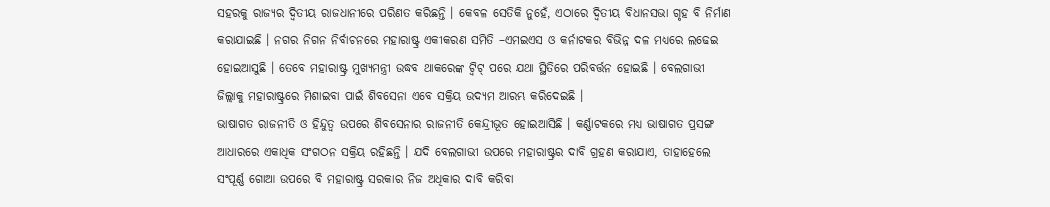ସହରକୁ ରାଜ୍ୟର ଦ୍ୱିତୀୟ ରାଜଧାନୀରେ ପରିଣତ କରିଛନ୍ତି । କେବଳ ସେତିକି ନୁହେଁ, ଏଠାରେ ଦ୍ୱିତୀୟ ବିଧାନସଭା ଗୃହ ବି ନିର୍ମାଣ କରାଯାଇଛି । ନଗର ନିଗନ ନିର୍ବାଚନରେ ମହାରାଷ୍ଟ୍ର ଏକୀକରଣ ସମିତି –ଏମଇଏସ ଓ କର୍ନାଟକର ବିଭିନ୍ନ ଦଳ ମଧ୍ୟରେ ଲଢେଇ ହୋଇଆସୁଛି । ତେବେ ମହାରାଷ୍ଟ୍ର ମୁଖ୍ୟମନ୍ତ୍ରୀ ଉଦ୍ଧବ ଥାକରେଙ୍କ ଟ୍ୱିଟ୍ ପରେ ଯଥା ସ୍ଥିତିରେ ପରିବର୍ତ୍ତନ ହୋଇଛି । ବେଲଗାଭୀ ଜିଲ୍ଲାକୁ ମହାରାଷ୍ଟ୍ରରେ ମିଶାଇବା ପାଇଁ ଶିବସେନା ଏବେ ସକ୍ରିୟ ଉଦ୍ୟମ ଆରମ୍ଭ କରିଦେଇଛି ।
ଭାଷାଗତ ରାଜନୀତି ଓ ହିନ୍ଦୁତ୍ୱ ଉପରେ ଶିବସେନାର ରାଜନୀତି କେନ୍ଦ୍ରୀଭୂତ ହୋଇଆସିଛି । କର୍ଣ୍ଣାଟକରେ ମଧ୍ୟ ଭାଷାଗତ ପ୍ରସଙ୍ଗ ଆଧାରରେ ଏକାଧିକ ସଂଗଠନ ସକ୍ରିୟ ରହିଛନ୍ତି । ଯଦି ବେଲଗାଭୀ ଉପରେ ମହାରାଷ୍ଟ୍ରର ଦାବି ଗ୍ରହଣ କରାଯାଏ, ତାହାହେଲେ ସଂପୂର୍ଣ୍ଣ ଗୋଆ ଉପରେ ବି ମହାରାଷ୍ଟ୍ର ସରକାର ନିଜ ଅଧିକାର ଦାବି କରିବା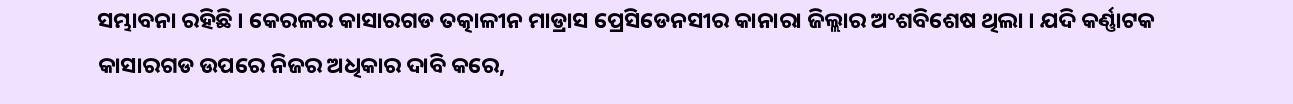ସମ୍ଭାବନା ରହିଛି । କେରଳର କାସାରଗଡ ତତ୍କାଳୀନ ମାଡ୍ରାସ ପ୍ରେସିଡେନସୀର କାନାରା ଜିଲ୍ଲାର ଅଂଶବିଶେଷ ଥିଲା । ଯଦି କର୍ଣ୍ଣାଟକ କାସାରଗଡ ଉପରେ ନିଜର ଅଧିକାର ଦାବି କରେ,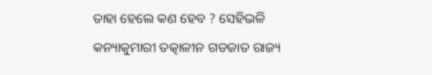ତାହା ହେଲେ କଣ ହେବ ? ସେହିଭଳି କନ୍ୟାକୁମାରୀ ତତ୍କାଳୀନ ଗଡଜାତ ରାଜ୍ୟ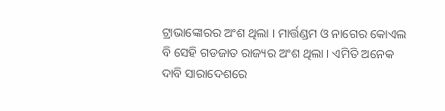ଟ୍ରାଭାଙ୍କୋରର ଅଂଶ ଥିଲା । ମାର୍ତ୍ତଣ୍ଡମ ଓ ନାଗେର କୋଏଲ ବି ସେହି ଗଡଜାତ ରାଜ୍ୟର ଅଂଶ ଥିଲା । ଏମିତି ଅନେକ ଦାବି ସାରାଦେଶରେ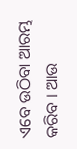ଏବେ ଉଠିବା ଆରମ୍ଭ କରିବ । ଆଉ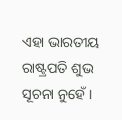ଏହା ଭାରତୀୟ ରାଷ୍ଟ୍ରପତି ଶୁଭ ସୂଚନା ନୁହେଁ ।